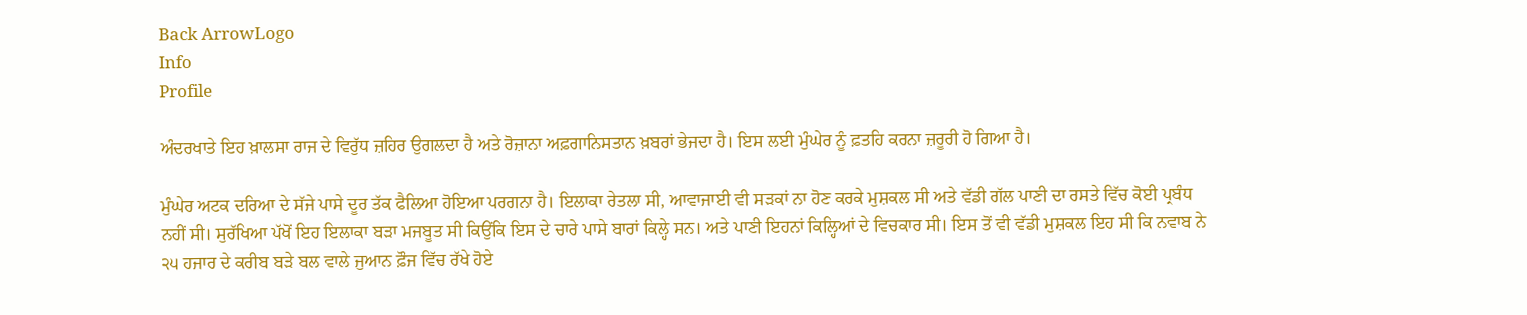Back ArrowLogo
Info
Profile

ਅੰਦਰਖਾਤੇ ਇਹ ਖ਼ਾਲਸਾ ਰਾਜ ਦੇ ਵਿਰੁੱਧ ਜ਼ਹਿਰ ਉਗਲਦਾ ਹੈ ਅਤੇ ਰੋਜ਼ਾਨਾ ਅਫ਼ਗਾਨਿਸਤਾਨ ਖ਼ਬਰਾਂ ਭੇਜਦਾ ਹੈ। ਇਸ ਲਈ ਮੁੰਘੇਰ ਨੂੰ ਫ਼ਤਹਿ ਕਰਨਾ ਜ਼ਰੂਰੀ ਹੋ ਗਿਆ ਹੈ।

ਮੁੰਘੇਰ ਅਟਕ ਦਰਿਆ ਦੇ ਸੱਜੇ ਪਾਸੇ ਦੂਰ ਤੱਕ ਫੈਲਿਆ ਹੋਇਆ ਪਰਗਨਾ ਹੈ। ਇਲਾਕਾ ਰੇਤਲਾ ਸੀ, ਆਵਾਜਾਈ ਵੀ ਸੜਕਾਂ ਨਾ ਹੋਣ ਕਰਕੇ ਮੁਸ਼ਕਲ ਸੀ ਅਤੇ ਵੱਡੀ ਗੱਲ ਪਾਣੀ ਦਾ ਰਸਤੇ ਵਿੱਚ ਕੋਈ ਪ੍ਰਬੰਧ ਨਹੀਂ ਸੀ। ਸੁਰੱਖਿਆ ਪੱਖੋਂ ਇਹ ਇਲਾਕਾ ਬੜਾ ਮਜਬੂਤ ਸੀ ਕਿਉਂਕਿ ਇਸ ਦੇ ਚਾਰੇ ਪਾਸੇ ਬਾਰਾਂ ਕਿਲ੍ਹੇ ਸਨ। ਅਤੇ ਪਾਣੀ ਇਹਨਾਂ ਕਿਲ੍ਹਿਆਂ ਦੇ ਵਿਚਕਾਰ ਸੀ। ਇਸ ਤੋਂ ਵੀ ਵੱਡੀ ਮੁਸ਼ਕਲ ਇਹ ਸੀ ਕਿ ਨਵਾਬ ਨੇ ੨੫ ਹਜਾਰ ਦੇ ਕਰੀਬ ਬੜੇ ਬਲ ਵਾਲੇ ਜੁਆਨ ਫ਼ੌਜ ਵਿੱਚ ਰੱਖੇ ਹੋਏ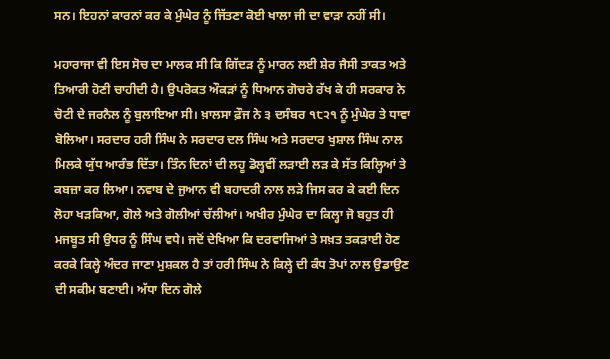ਸਨ। ਇਹਨਾਂ ਕਾਰਨਾਂ ਕਰ ਕੇ ਮੁੰਘੇਰ ਨੂੰ ਜਿੱਤਣਾ ਕੋਈ ਖਾਲਾ ਜੀ ਦਾ ਵਾੜਾ ਨਹੀਂ ਸੀ।

ਮਹਾਰਾਜਾ ਵੀ ਇਸ ਸੋਚ ਦਾ ਮਾਲਕ ਸੀ ਕਿ ਗਿੱਦੜ ਨੂੰ ਮਾਰਨ ਲਈ ਸ਼ੇਰ ਜੈਸੀ ਤਾਕਤ ਅਤੇ ਤਿਆਰੀ ਹੋਣੀ ਚਾਹੀਦੀ ਹੈ। ਉਪਰੋਕਤ ਔਕੜਾਂ ਨੂੰ ਧਿਆਨ ਗੋਚਰੇ ਰੱਖ ਕੇ ਹੀ ਸਰਕਾਰ ਨੇ ਚੋਟੀ ਦੇ ਜਰਨੈਲ ਨੂੰ ਬੁਲਾਇਆ ਸੀ। ਖ਼ਾਲਸਾ ਫ਼ੌਜ ਨੇ ੩ ਦਸੰਬਰ ੧੮੨੧ ਨੂੰ ਮੁੰਘੇਰ ਤੇ ਧਾਵਾ ਬੋਲਿਆ। ਸਰਦਾਰ ਹਰੀ ਸਿੰਘ ਨੇ ਸਰਦਾਰ ਦਲ ਸਿੰਘ ਅਤੇ ਸਰਦਾਰ ਖੁਸ਼ਾਲ ਸਿੰਘ ਨਾਲ ਮਿਲਕੇ ਯੁੱਧ ਆਰੰਭ ਦਿੱਤਾ। ਤਿੰਨ ਦਿਨਾਂ ਦੀ ਲਹੂ ਡੋਲ੍ਹਵੀਂ ਲੜਾਈ ਲੜ ਕੇ ਸੱਤ ਕਿਲ੍ਹਿਆਂ ਤੇ ਕਬਜ਼ਾ ਕਰ ਲਿਆ। ਨਵਾਬ ਦੇ ਜੁਆਨ ਵੀ ਬਹਾਦਰੀ ਨਾਲ ਲੜੇ ਜਿਸ ਕਰ ਕੇ ਕਈ ਦਿਨ ਲੋਹਾ ਖੜਕਿਆ, ਗੋਲੇ ਅਤੇ ਗੋਲੀਆਂ ਚੱਲੀਆਂ। ਅਖੀਰ ਮੁੰਘੇਰ ਦਾ ਕਿਲ੍ਹਾ ਜੋ ਬਹੁਤ ਹੀ ਮਜਬੂਤ ਸੀ ਉਧਰ ਨੂੰ ਸਿੰਘ ਵਧੇ। ਜਦੋਂ ਦੇਖਿਆ ਕਿ ਦਰਵਾਜਿਆਂ ਤੇ ਸਖ਼ਤ ਤਕੜਾਈ ਹੋਣ ਕਰਕੇ ਕਿਲ੍ਹੇ ਅੰਦਰ ਜਾਣਾ ਮੁਸ਼ਕਲ ਹੈ ਤਾਂ ਹਰੀ ਸਿੰਘ ਨੇ ਕਿਲ੍ਹੇ ਦੀ ਕੰਧ ਤੋਪਾਂ ਨਾਲ ਉਡਾਉਣ ਦੀ ਸਕੀਮ ਬਣਾਈ। ਅੱਧਾ ਦਿਨ ਗੋਲੇ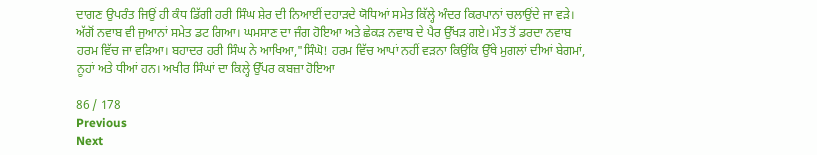ਦਾਗਣ ਉਪਰੰਤ ਜਿਉਂ ਹੀ ਕੰਧ ਡਿੱਗੀ ਹਰੀ ਸਿੰਘ ਸ਼ੇਰ ਦੀ ਨਿਆਈਂ ਦਹਾੜਦੇ ਯੋਧਿਆਂ ਸਮੇਤ ਕਿੱਲ੍ਹੇ ਅੰਦਰ ਕਿਰਪਾਨਾਂ ਚਲਾਉਂਦੇ ਜਾ ਵੜੇ। ਅੱਗੋਂ ਨਵਾਬ ਵੀ ਜੁਆਨਾਂ ਸਮੇਤ ਡਟ ਗਿਆ। ਘਮਸਾਣ ਦਾ ਜੰਗ ਹੋਇਆ ਅਤੇ ਛੇਕੜ ਨਵਾਬ ਦੇ ਪੈਰ ਉੱਖੜ ਗਏ। ਮੌਤ ਤੋਂ ਡਰਦਾ ਨਵਾਬ ਹਰਮ ਵਿੱਚ ਜਾ ਵੜਿਆ। ਬਹਾਦਰ ਹਰੀ ਸਿੰਘ ਨੇ ਆਖਿਆ,"ਸਿੰਘੋ! ਹਰਮ ਵਿੱਚ ਆਪਾਂ ਨਹੀਂ ਵੜਨਾ ਕਿਉਂਕਿ ਉੱਥੇ ਮੁਗਲਾਂ ਦੀਆਂ ਬੇਗਮਾਂ, ਨੂਹਾਂ ਅਤੇ ਧੀਆਂ ਹਨ। ਅਖੀਰ ਸਿੰਘਾਂ ਦਾ ਕਿਲ੍ਹੇ ਉੱਪਰ ਕਬਜ਼ਾ ਹੋਇਆ

86 / 178
Previous
Next